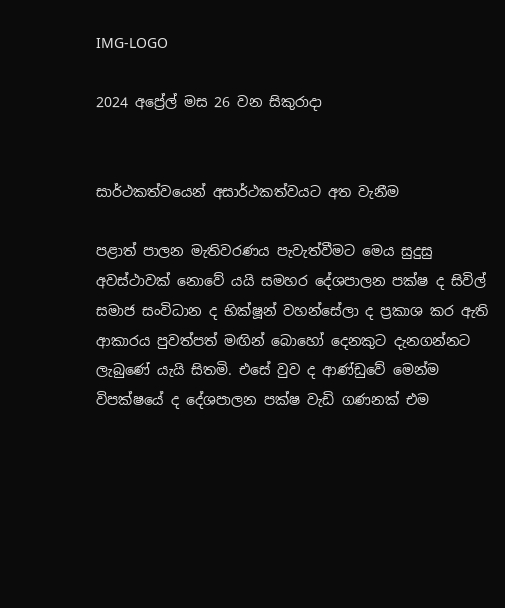IMG-LOGO

2024 අප්‍රේල් මස 26 වන සිකුරාදා


සාර්ථකත්වයෙන් අසාර්ථකත්වයට අත වැනීම

පළාත් පාලන මැතිවරණය පැවැත්වීමට මෙය සුදුසු අවස්ථාවක් නොවේ යයි සමහර දේශපාලන පක්ෂ ද සිවිල් සමාජ සංවිධාන ද භික්ෂූන් වහන්සේලා ද ප්‍රකාශ කර ඇති ආකාරය පුවත්පත් මඟින් බොහෝ දෙනකුට දැනගන්නට ලැබුණේ යැයි සිතමි. එසේ වුව ද ආණ්ඩුවේ මෙන්ම විපක්ෂයේ ද දේශපාලන පක්ෂ වැඩි ගණනක් එම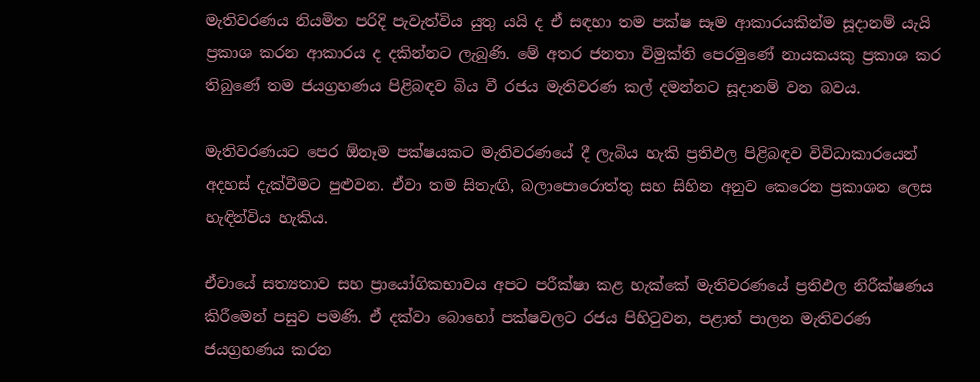මැතිවරණය නියමිත පරිදි පැවැත්විය යුතු යයි ද ඒ සඳහා තම පක්ෂ සෑම ආකාරයකින්ම සූදානම් යැයි ප්‍රකාශ කරන ආකාරය ද දකින්නට ලැබුණි. මේ අතර ජනතා විමුක්ති පෙරමුණේ නායකයකු ප්‍රකාශ කර තිබුණේ තම ජයග්‍රහණය පිළිබඳව බිය වී රජය මැතිවරණ කල් දමන්නට සූදානම් වන බවය.

මැතිවරණයට පෙර ඕනෑම පක්ෂයකට මැතිවරණයේ දී ලැබිය හැකි ප්‍රතිඵල පිළිබඳව විවිධාකාරයෙන් අදහස් දැක්වීමට පුළුවන. ඒවා තම සිතැඟි, බලාපොරොත්තු සහ සිහින අනුව කෙරෙන ප්‍රකාශන ලෙස හැඳින්විය හැකිය.

ඒවායේ සත්‍යතාව සහ ප්‍රායෝගිකභාවය අපට පරීක්ෂා කළ හැක්කේ මැතිවරණයේ ප්‍රතිඵල නිරීක්ෂණය කිරීමෙන් පසුව පමණි. ඒ දක්වා බොහෝ පක්ෂවලට රජය පිහිටුවන, පළාත් පාලන මැතිවරණ ජයග්‍රහණය කරන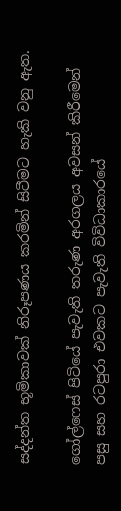සද්දන්ත භූමිකාවක් නිරූපණය කරමින් සිටීමට හැකි වනු ඇත.

ගෝල්ෆෙස් පිටියේ පැවැති තරුණ අරගලය අවසන් කිරීමෙන් පසු සහ රටපුරා එවකට පැවැති විවිධාකාරයේ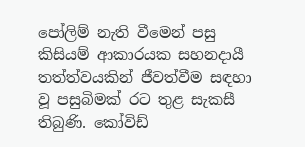පෝලිම් නැති වීමෙන් පසු කිසියම් ආකාරයක සහනදායී තත්ත්වයකින් ජීවත්වීම සඳහා වූ පසුබිමක් රට තුළ සැකසී තිබුණි. කෝවිඩ්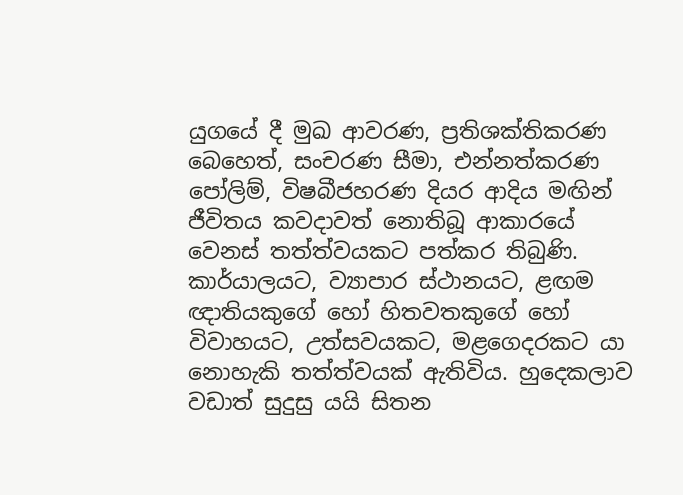යුගයේ දී මුඛ ආවරණ, ප්‍රතිශක්තිකරණ බෙහෙත්, සංචරණ සීමා, එන්නත්කරණ පෝලිම්, විෂබීජහරණ දියර ආදිය මඟින් ජීවිතය කවදාවත් නොතිබූ ආකාරයේ වෙනස් තත්ත්වයකට පත්කර තිබුණි. කාර්යාලයට, ව්‍යාපාර ස්ථානයට, ළඟම ඥාතියකුගේ හෝ හිතවතකුගේ හෝ විවාහයට, උත්සවයකට, මළගෙදරකට යා නොහැකි තත්ත්වයක් ඇතිවිය. හුදෙකලාව වඩාත් සුදුසු යයි සිතන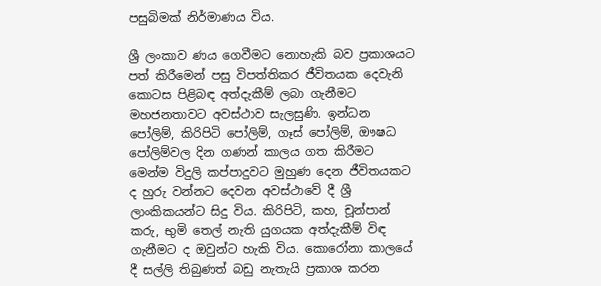පසුබිමක් නිර්මාණය විය.

ශ්‍රී ලංකාව ණය ගෙවීමට නොහැකි බව ප්‍රකාශයට පත් කිරීමෙන් පසු විපත්තිකර ජීවිතයක දෙවැනි කොටස පිළිබඳ අත්දැකීම් ලබා ගැනීමට මහජනතාවට අවස්ථාව සැලසුණි. ඉන්ධන පෝලිම්, කිරිපිටි පෝලිම්, ගෑස් පෝලිම්, ඖෂධ පෝලිම්වල දින ගණන් කාලය ගත කිරීමට මෙන්ම විදුලි කප්පාදුවට මුහුණ දෙන ජීවිතයකට ද හුරු වන්නට දෙවන අවස්ථාවේ දී ශ්‍රී ලාංකිකයන්ට සිදු විය. කිරිපිටි, කහ, චූන්පාන් කරු, භුමි තෙල් නැති යුගයක අත්දැකීම් විඳ ගැනීමට ද ඔවුන්ට හැකි විය. කොරෝනා කාලයේ දී සල්ලි තිබුණත් බඩු නැතැයි ප්‍රකාශ කරන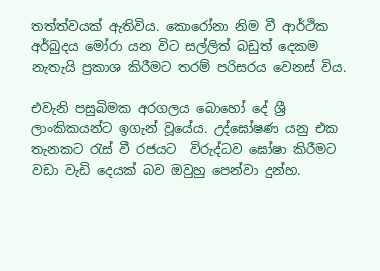තත්ත්වයක් ඇතිවිය. කොරෝනා නිම වී ආර්ථික අර්බුදය මෝරා යන විට සල්ලිත් බඩුත් දෙකම නැතැයි ප්‍රකාශ කිරීමට තරම් පරිසරය වෙනස් විය.

එවැනි පසුබිමක අරගලය බොහෝ දේ ශ්‍රී ලාංකිකයන්ට ඉගැන් වූයේය. උද්ඝෝෂණ යනු එක තැනකට රැස් වී රජයට  විරුද්ධව ඝෝෂා කිරීමට වඩා වැඩි දෙයක් බව ඔවුහු පෙන්වා දුන්හ.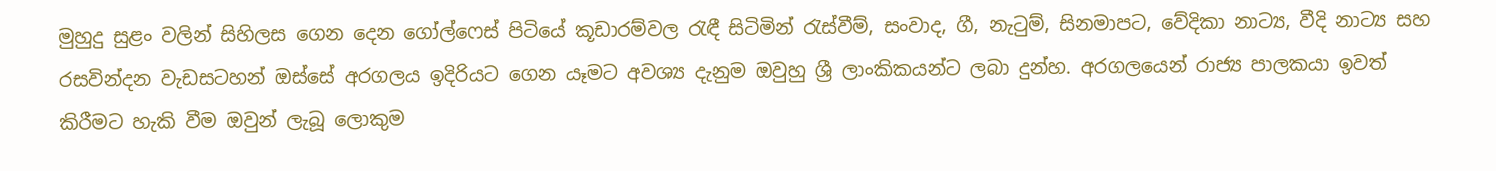මුහුදු සුළං වලින් සිහිලස ගෙන දෙන ගෝල්ෆෙස් පිටියේ කූඩාරම්වල රැඳී සිටිමින් රැස්වීම්, සංවාද, ගී, නැටුම්, සිනමාපට, වේදිකා නාට්‍ය, වීදි නාට්‍ය සහ රසවින්දන වැඩසටහන් ඔස්සේ අරගලය ඉදිරියට ගෙන යෑමට අවශ්‍ය දැනුම ඔවුහු ශ්‍රී ලාංකිකයන්ට ලබා දුන්හ. අරගලයෙන් රාජ්‍ය පාලකයා ඉවත් කිරීමට හැකි වීම ඔවුන් ලැබූ ලොකුම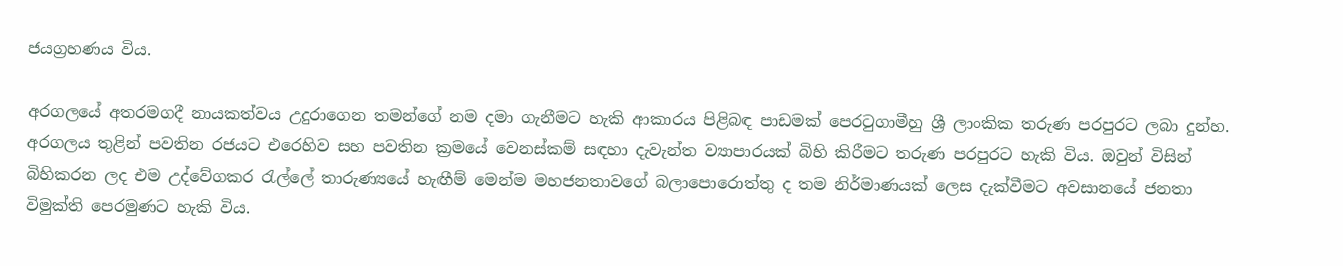ජයග්‍රහණය විය.

අරගලයේ අතරමගදී නායකත්වය උදුරාගෙන තමන්ගේ නම දමා ගැනීමට හැකි ආකාරය පිළිබඳ පාඩමක් පෙරටුගාමීහු ශ්‍රී ලාංකික තරුණ පරපුරට ලබා දුන්හ. අරගලය තුළින් පවතින රජයට එරෙහිව සහ පවතින ක්‍රමයේ වෙනස්කම් සඳහා දැවැන්ත ව්‍යාපාරයක් බිහි කිරීමට තරුණ පරපුරට හැකි විය. ඔවුන් විසින් බිහිකරන ලද එම උද්වේගකර රැල්ලේ තාරුණ්‍යයේ හැඟීම් මෙන්ම මහජනතාවගේ බලාපොරොත්තු ද තම නිර්මාණයක් ලෙස දැක්වීමට අවසානයේ ජනතා විමුක්ති පෙරමුණට හැකි විය.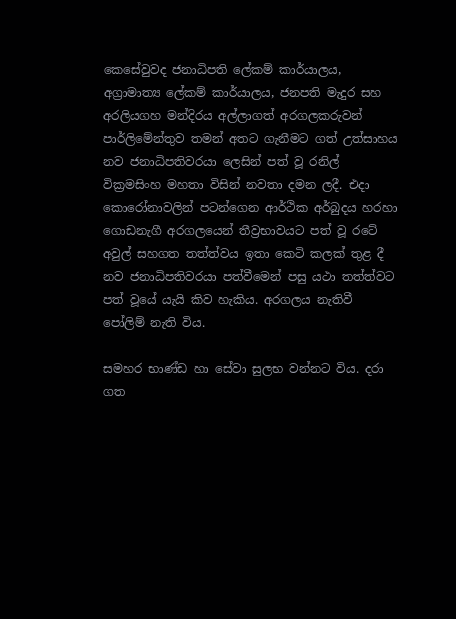කෙසේවුවද ජනාධිපති ලේකම් කාර්යාලය, අග්‍රාමාත්‍ය ලේකම් කාර්යාලය, ජනපති මැදුර සහ අරලියගහ මන්දිරය අල්ලාගත් අරගලකරුවන් පාර්ලිමේන්තුව තමන් අතට ගැනීමට ගත් උත්සාහය නව ජනාධිපතිවරයා ලෙසින් පත් වූ රනිල් වික්‍රමසිංහ මහතා විසින් නවතා දමන ලදී. එදා කොරෝනාවලින් පටන්ගෙන ආර්ථික අර්බුදය හරහා ගොඩනැගී අරගලයෙන් තීව්‍රභාවයට පත් වූ රටේ අවුල් සහගත තත්ත්වය ඉතා කෙටි කලක් තුළ දී නව ජනාධිපතිවරයා පත්වීමෙන් පසු යථා තත්ත්වට පත් වූයේ යැයි කිව හැකිය. අරගලය නැතිවී පෝලිම් නැති විය.

සමහර භාණ්ඩ හා සේවා සුලභ වන්නට විය. දරා ගත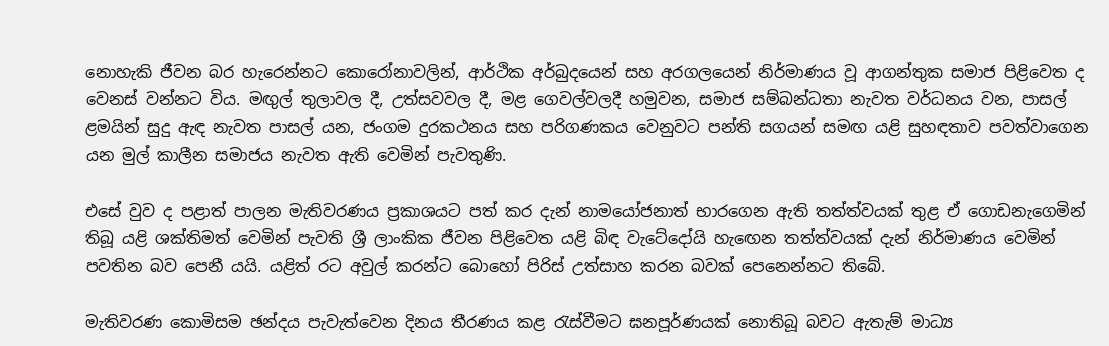නොහැකි ජීවන බර හැරෙන්නට කොරෝනාවලින්, ආර්ථික අර්බුදයෙන් සහ අරගලයෙන් නිර්මාණය වූ ආගන්තුක සමාජ පිළිවෙත ද වෙනස් වන්නට විය. මඟුල් තුලාවල දී, උත්සවවල දී, මළ ගෙවල්වලදී හමුවන, සමාජ සම්බන්ධතා නැවත වර්ධනය වන, පාසල් ළමයින් සුදු ඇඳ නැවත පාසල් යන, ජංගම දුරකථනය සහ පරිගණකය වෙනුවට පන්ති සගයන් සමඟ යළි සුහඳතාව පවත්වාගෙන යන මුල් කාලීන සමාජය නැවත ඇති වෙමින් පැවතුණි.

එසේ වුව ද පළාත් පාලන මැතිවරණය ප්‍රකාශයට පත් කර දැන් නාමයෝජනාත් භාරගෙන ඇති තත්ත්වයක් තුළ ඒ ගොඩනැගෙමින් තිබූ යළි ශක්තිමත් වෙමින් පැවති ශ්‍රී ලාංකික ජීවන පිළිවෙත යළි බිඳ වැටේදෝයි හැඟෙන තත්ත්වයක් දැන් නිර්මාණය වෙමින් පවතින බව පෙනී යයි. යළිත් රට අවුල් කරන්ට බොහෝ පිරිස් උත්සාහ කරන බවක් පෙනෙන්නට තිබේ.

මැතිවරණ කොමිසම ඡන්දය පැවැත්වෙන දිනය තීරණය කළ රැස්වීමට ඝනපූර්ණයක් නොතිබූ බවට ඇතැම් මාධ්‍ය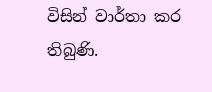විසින් වාර්තා කර තිබුණි.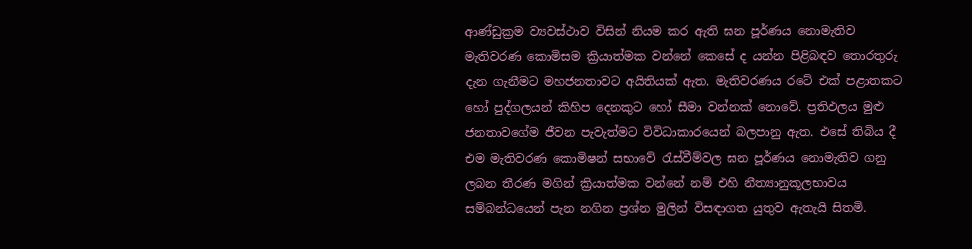ආණ්ඩුක්‍රම ව්‍යවස්ථාව විසින් නියම කර ඇති ඝන පූර්ණය නොමැතිව මැතිවරණ කොමිසම ක්‍රියාත්මක වන්නේ කෙසේ ද යන්න පිළිබඳව තොරතුරු දැන ගැනීමට මහජනතාවට අයිතියක් ඇත. මැතිවරණය රටේ එක් පළාතකට හෝ පුද්ගලයන් කිහිප දෙනකුට හෝ සීමා වන්නක් නොවේ. ප්‍රතිඵලය මුළු ජනතාවගේම ජීවන පැවැත්මට විවිධාකාරයෙන් බලපානු ඇත. එසේ තිබිය දී එම මැතිවරණ කොමිෂන් සභාවේ රැස්වීම්වල ඝන පූර්ණය නොමැතිව ගනු ලබන තීරණ මගින් ක්‍රියාත්මක වන්නේ නම් එහි නීත්‍යානුකූලභාවය සම්බන්ධයෙන් පැන නගින ප්‍රශ්න මුලින් විසඳාගත යුතුව ඇතැයි සිතමි.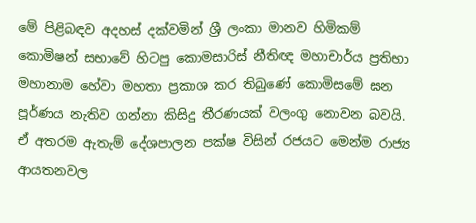මේ පිළිබඳව අදහස් දක්වමින් ශ්‍රී ලංකා මානව හිමිකම් කොමිෂන් සභාවේ හිටපු කොමසාරිස් නීතිඥ මහාචාර්ය ප්‍රතිභා මහානාම හේවා මහතා ප්‍රකාශ කර තිබුණේ කොමිසමේ ඝන පූර්ණය නැතිව ගන්නා කිසිදු තීරණයක් වලංගු නොවන බවයි. ඒ අතරම ඇතැම් දේශපාලන පක්ෂ විසින් රජයට මෙන්ම රාජ්‍ය ආයතනවල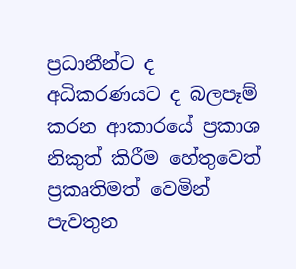ප්‍රධානීන්ට ද අධිකරණයට ද බලපෑම් කරන ආකාරයේ ප්‍රකාශ නිකුත් කිරීම හේතුවෙත් ප්‍රකෘතිමත් වෙමින් පැවතුන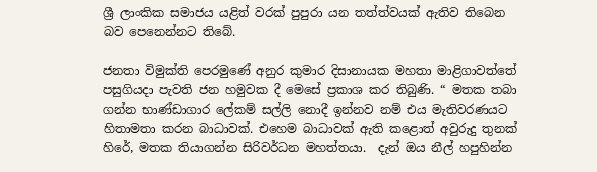ශ්‍රී ලාංකික සමාජය යළිත් වරක් පුපුරා යන තත්ත්වයක් ඇතිව තිබෙන බව පෙනෙන්නට තිබේ.

ජනතා විමුක්ති පෙරමුණේ අනුර කුමාර දිසානායක මහතා මාළිගාවත්තේ පසුගියදා පැවති ජන හමුවක දී මෙසේ ප්‍රකාශ කර තිබුණි. “ මතක තබා ගන්න භාණ්ඩාගාර ලේකම් සල්ලි නොදී ඉන්නව නම් එය මැතිවරණයට හිතාමතා කරන බාධාවක්. එහෙම බාධාවක් ඇති කළොත් අවුරුදු තුනක් හිරේ, මතක තියාගන්න සිරිවර්ධන මහත්තයා.  දැන් ඔය නීල් හපුහින්න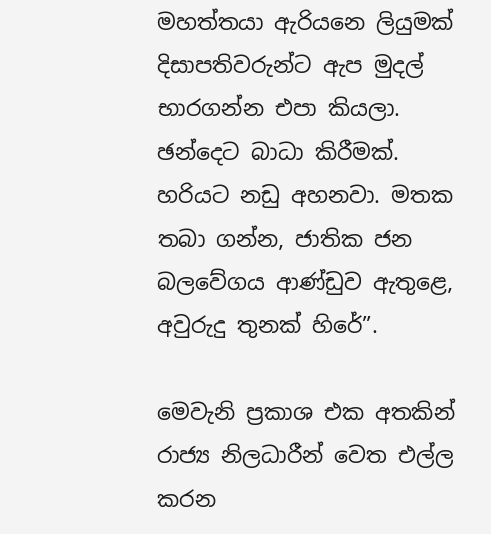මහත්තයා ඇරියනෙ ලියුමක් දිසාපතිවරුන්ට ඇප මුදල් භාරගන්න එපා කියලා. ඡන්දෙට බාධා කිරීමක්. හරියට නඩු අහනවා. මතක තබා ගන්න, ජාතික ජන බලවේගය ආණ්ඩුව ඇතුළෙ, අවුරුදු තුනක් හිරේ”.

මෙවැනි ප්‍රකාශ එක අතකින් රාජ්‍ය නිලධාරීන් වෙත එල්ල කරන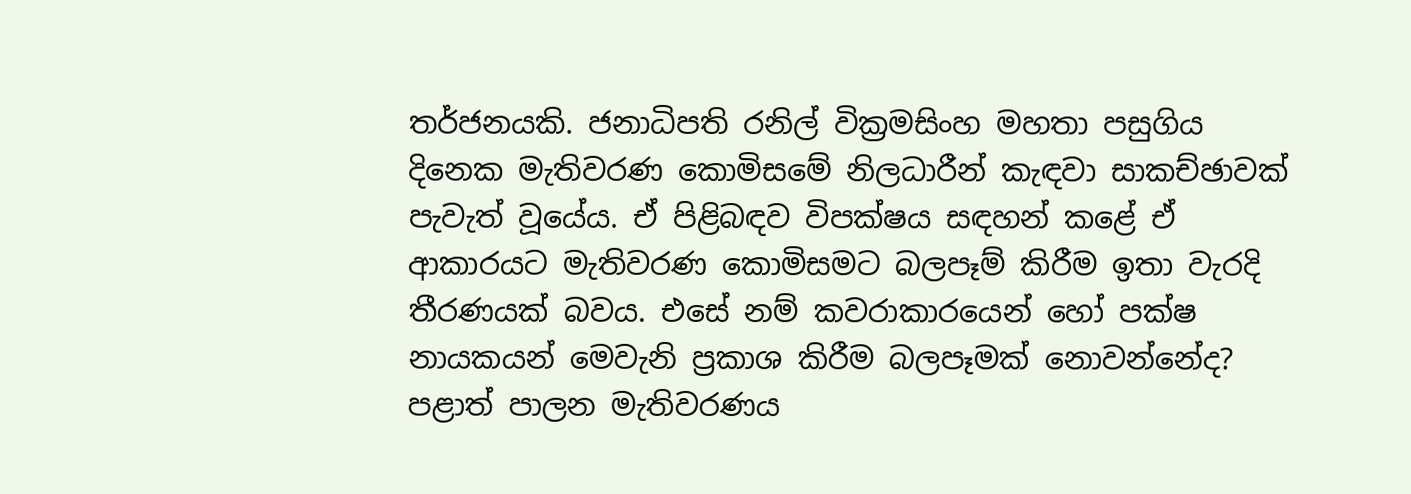තර්ජනයකි. ජනාධිපති රනිල් වික්‍රමසිංහ මහතා පසුගිය දිනෙක මැතිවරණ කොමිසමේ නිලධාරීන් කැඳවා සාකච්ඡාවක් පැවැත් වූයේය. ඒ පිළිබඳව විපක්ෂය සඳහන් කළේ ඒ ආකාරයට මැතිවරණ කොමිසමට බලපෑම් කිරීම ඉතා වැරදි තීරණයක් බවය. එසේ නම් කවරාකාරයෙන් හෝ පක්ෂ නායකයන් මෙවැනි ප්‍රකාශ කිරීම බලපෑමක් නොවන්නේද? පළාත් පාලන මැතිවරණය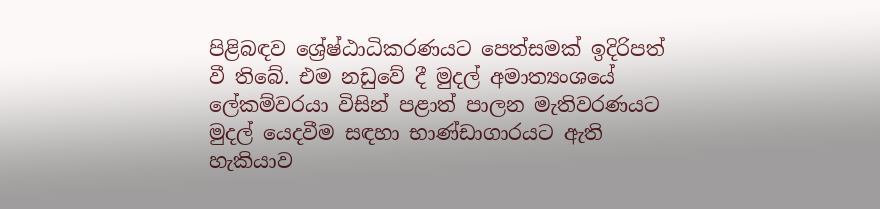පිළිබඳව ශ්‍රේෂ්ඨාධිකරණයට පෙත්සමක් ඉදිරිපත් වී තිබේ. එම නඩුවේ දී මුදල් අමාත්‍යංශයේ ලේකම්වරයා විසින් පළාත් පාලන මැතිවරණයට මුදල් යෙදවීම සඳහා භාණ්ඩාගාරයට ඇති හැකියාව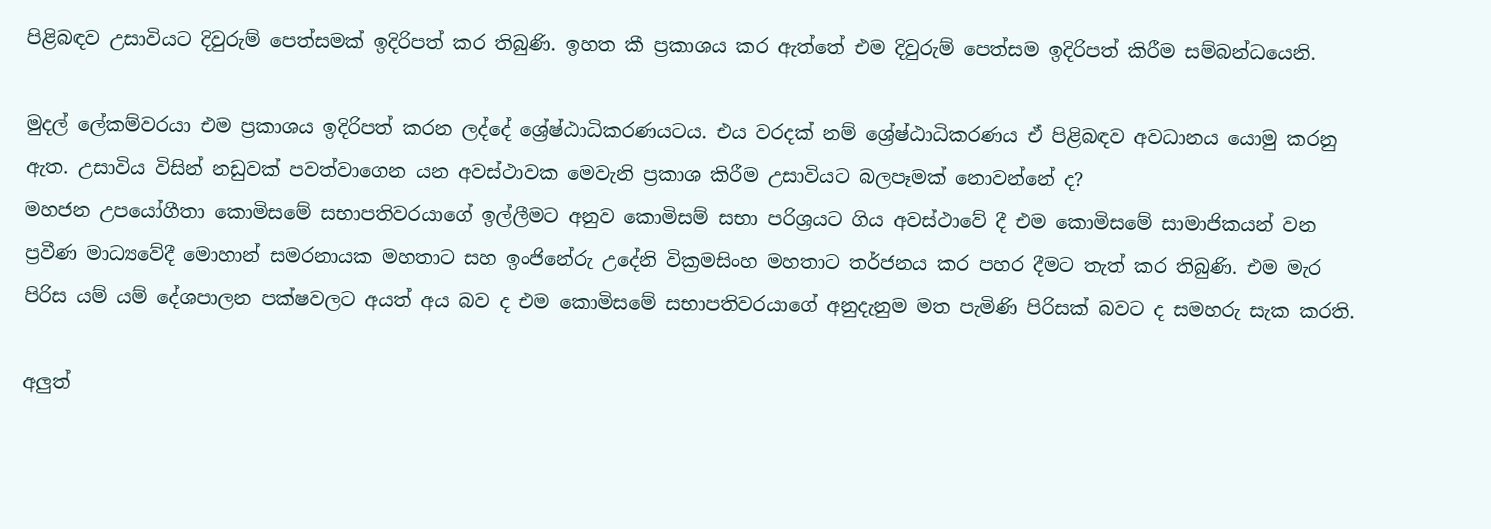පිළිබඳව උසාවියට දිවුරුම් පෙත්සමක් ඉදිරිපත් කර තිබුණි. ඉහත කී ප්‍රකාශය කර ඇත්තේ එම දිවුරුම් පෙත්සම ඉදිරිපත් කිරීම සම්බන්ධයෙනි.

මුදල් ලේකම්වරයා එම ප්‍රකාශය ඉදිරිපත් කරන ලද්දේ ශ්‍රේෂ්ඨාධිකරණයටය. එය වරදක් නම් ශ්‍රේෂ්ඨාධිකරණය ඒ පිළිබඳව අවධානය යොමු කරනු ඇත. උසාවිය විසින් නඩුවක් පවත්වාගෙන යන අවස්ථාවක මෙවැනි ප්‍රකාශ කිරීම උසාවියට බලපෑමක් නොවන්නේ ද?
මහජන උපයෝගීතා කොමිසමේ සභාපතිවරයාගේ ඉල්ලීමට අනුව කොමිසම් සභා පරිශ්‍රයට ගිය අවස්ථාවේ දී එම කොමිසමේ සාමාජිකයන් වන ප්‍රවීණ මාධ්‍යවේදී මොහාන් සමරනායක මහතාට සහ ඉංජිනේරු උදේනි වික්‍රමසිංහ මහතාට තර්ජනය කර පහර දීමට තැත් කර තිබුණි. එම මැර පිරිස යම් යම් දේශපාලන පක්ෂවලට අයත් අය බව ද එම කොමිසමේ සභාපතිවරයාගේ අනුදැනුම මත පැමිණි පිරිසක් බවට ද සමහරු සැක කරති.

අලු‍ත්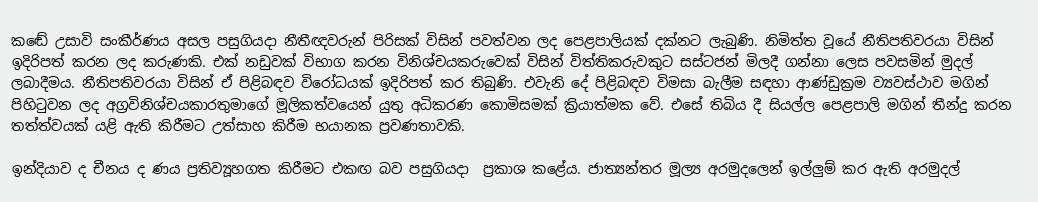කඬේ උසාවි සංකීර්ණය අසල පසුගියදා නීතීඥවරුන් පිරිසක් විසින් පවත්වන ලද පෙළපාලියක් දක්නට ලැබුණි. නිමිත්ත වූයේ නීතිපතිවරයා විසින් ඉදිරිපත් කරන ලද කරුණකි. එක් නඩුවක් විභාග කරන විනිශ්චයකරුවෙක් විසින් විත්තිකරුවකුට සස්ටජන් මිලදී ගන්නා ලෙස පවසමින් මුදල් ලබාදීමය. නීතිපතිවරයා විසින් ඒ පිළිබඳව විරෝධයක් ඉදිරිපත් කර තිබුණි. එවැනි දේ පිළිබඳව විමසා බැලීම සඳහා ආණ්ඩුක්‍රම ව්‍යවස්ථාව මගින් පිහිටුවන ලද අග්‍රවිනිශ්චයකාරතුමාගේ මූලිකත්වයෙන් යුතු අධිකරණ කොමිසමක් ක්‍රියාත්මක වේ. එසේ තිබිය දී සියල්ල පෙළපාලි මගින් තීන්දු කරන තත්ත්වයක් යළි ඇති කිරීමට උත්සාහ කිරීම භයානක ප්‍රවණතාවකි.

ඉන්දියාව ද චීනය ද ණය ප්‍රතිව්‍යූහගත කිරීමට එකඟ බව පසුගියදා  ප්‍රකාශ කළේය. ජාත්‍යන්තර මූල්‍ය අරමුදලෙන් ඉල්ලු‍ම් කර ඇති අරමුදල්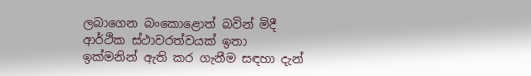ලබාගෙන බංකොළොත් බවින් මිදී ආර්ථික ස්ථාවරත්වයක් ඉතා ඉක්මනින් ඇති කර ගැනීම සඳහා දැන්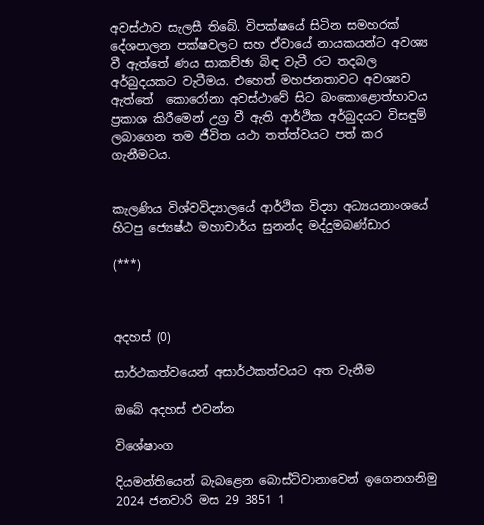අවස්ථාව සැලසී තිබේ. විපක්ෂයේ සිටින සමහරක් දේශපාලන පක්ෂවලට සහ ඒවායේ නායකයන්ට අවශ්‍ය වී ඇත්තේ ණය සාකච්ඡා බිඳ වැටී රට තදබල අර්බුදයකට වැටීමය. එහෙත් මහජනතාවට අවශ්‍යව ඇත්තේ  කොරෝනා අවස්ථාවේ සිට බංකොළොත්භාවය ප්‍රකාශ කිරීමෙන් උග්‍ර වී ඇති ආර්ථික අර්බුදයට විසඳුම් ලබාගෙන තම ජීවිත යථා තත්ත්වයට පත් කර ගැනීමටය.


කැලණිය විශ්වවිද්‍යාලයේ ආර්ථික විද්‍යා අධ්‍යයනාංශයේ හිටපු ජ්‍යෙෂ්ඨ මහාචාර්ය සුනන්ද මද්දුමබණ්ඩාර

(***)



අදහස් (0)

සාර්ථකත්වයෙන් අසාර්ථකත්වයට අත වැනීම

ඔබේ අදහස් එවන්න

විශේෂාංග

දියමන්තියෙන් බැබළෙන බොස්ට්වානාවෙන් ඉගෙනගනිමු
2024 ජනවාරි මස 29 3851 1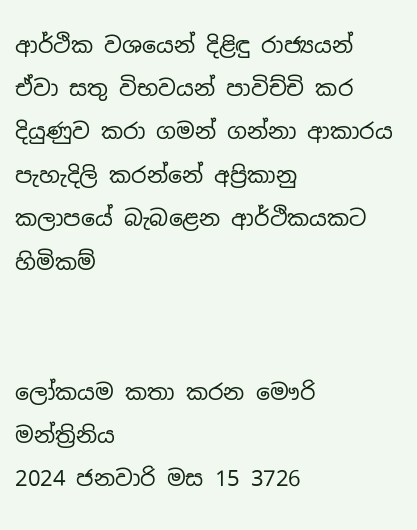ආර්ථික වශයෙන් දිළිඳු රාජ්‍යයන් ඒවා සතු විභවයන් පාවිච්චි කර දියුණුව කරා ගමන් ගන්නා ආකාරය පැහැදිලි කරන්නේ අප්‍රිකානු කලාපයේ බැබළෙන ආර්ථිකයකට හිමිකම්


ලෝකයම කතා කරන මෞරි මන්ත්‍රිනිය
2024 ජනවාරි මස 15 3726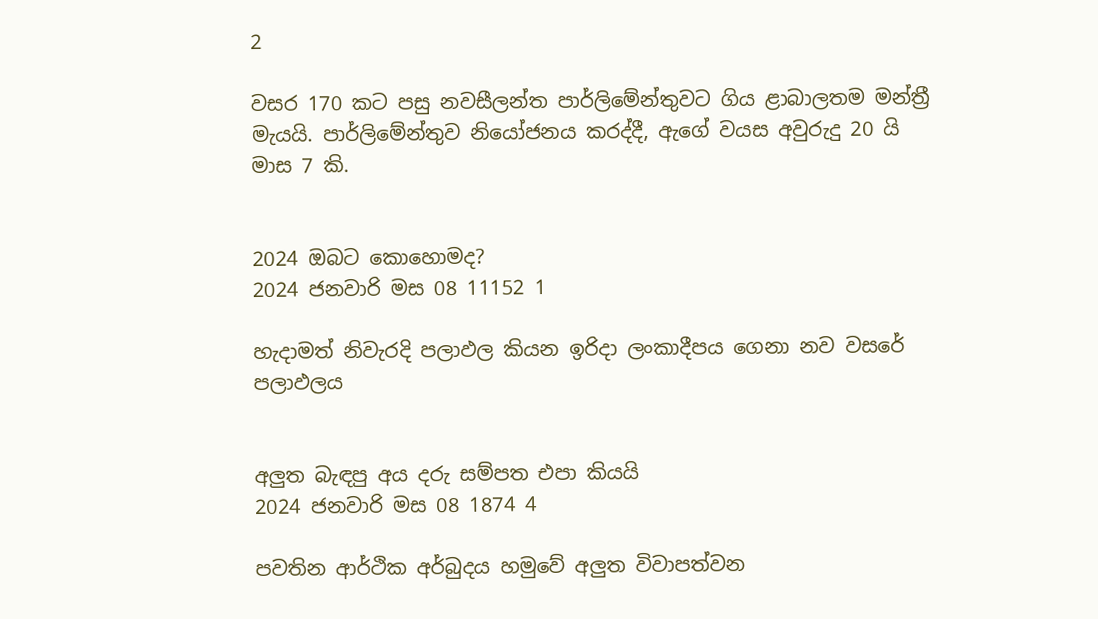2

වසර 170 කට පසු නවසීලන්ත පාර්ලිමේන්තුවට ගිය ළාබාලතම මන්ත්‍රී මැයයි. පාර්ලිමේන්තුව නියෝජනය කරද්දී, ඇගේ වයස අවුරුදු 20 යි මාස 7 කි.


2024 ඔබට කොහොමද?
2024 ජනවාරි මස 08 11152 1

හැදාමත් නිවැරදි පලාඵල කියන ඉරිදා ලංකාදීපය ගෙනා නව වසරේ පලාඵලය


අලුත බැඳපු අය දරු සම්පත එපා කියයි
2024 ජනවාරි මස 08 1874 4

පවතින ආර්ථික අර්බුදය හමුවේ අලුත විවාපත්වන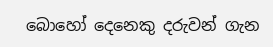බොහෝ දෙනෙකු දරුවන් ගැන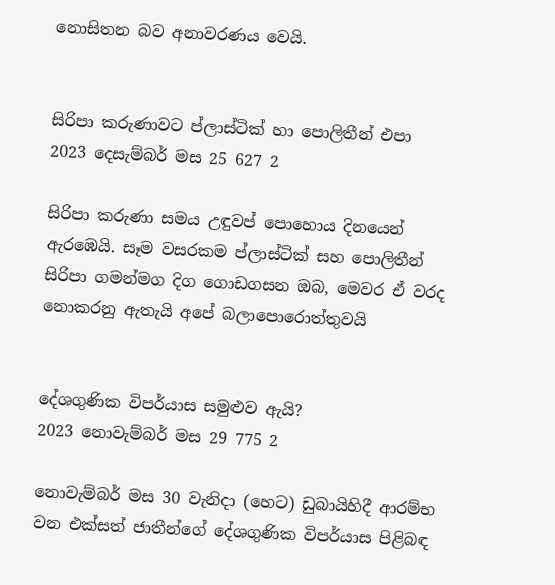නොසිතන බව අනාවරණය වෙයි.


සිරිපා කරුණාවට ප්ලාස්ටික් හා පොලිතීන් එපා
2023 දෙසැම්බර් මස 25 627 2

සිරිපා කරුණා සමය උඳුවප් පොහොය දිනයෙන් ඇරඹෙයි. සෑම වසරකම ප්ලාස්ටික් සහ පොලිතීන් සිරිපා ගමන්මග දිග ගොඩගසන ඔබ, මෙවර ඒ වරද නොකරනු ඇතැයි අපේ බලාපොරොත්තුවයි


දේශගුණික විපර්යාස සමුළුව ඇයි?
2023 නොවැම්බර් මස 29 775 2

නොවැම්බර් මස 30 වැනිදා (හෙට) ඩුබායිහිදී ආරම්භ වන එක්සත් ජාතීන්ගේ දේශගුණික විපර්යාස පිළිබඳ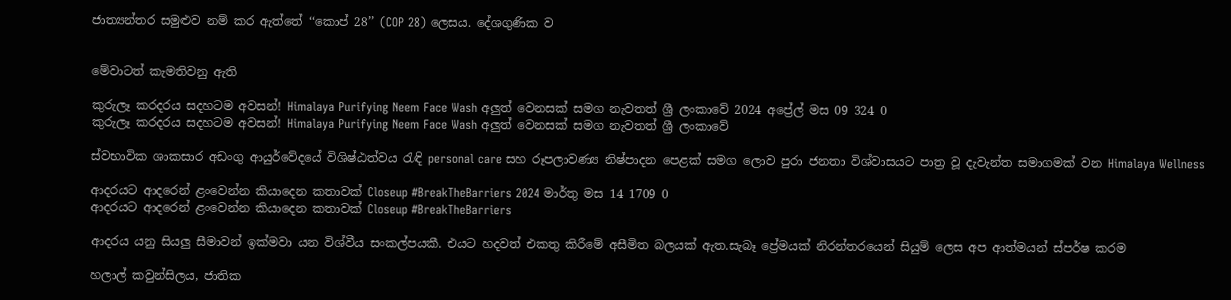ජාත්‍යන්තර සමුළුව නම් කර ඇත්තේ ‘‘කොප් 28’’ (COP 28) ලෙසය. දේශගුණික ව


මේවාටත් කැමතිවනු ඇති

කුරුලෑ කරදරය සදහටම අවසන්! Himalaya Purifying Neem Face Wash අලුත් වෙනසක් සමග නැවතත් ශ්‍රී ලංකාවේ 2024 අප්‍රේල් මස 09 324 0
කුරුලෑ කරදරය සදහටම අවසන්! Himalaya Purifying Neem Face Wash අලුත් වෙනසක් සමග නැවතත් ශ්‍රී ලංකාවේ

ස්වභාවික ශාකසාර අඩංගු ආයුර්වේදයේ විශිෂ්ඨත්වය රැඳි personal care සහ රූපලාවණ්‍ය නිෂ්පාදන පෙළක් සමග ලොව පුරා ජනතා විශ්වාසයට පාත්‍ර වූ දැවැන්ත සමාගමක් වන Himalaya Wellness

ආදරයට ආදරෙන් ළංවෙන්න කියාදෙන කතාවක් Closeup #BreakTheBarriers 2024 මාර්තු මස 14 1709 0
ආදරයට ආදරෙන් ළංවෙන්න කියාදෙන කතාවක් Closeup #BreakTheBarriers

ආදරය යනු සියලු සීමාවන් ඉක්මවා යන විශ්වීය සංකල්පයකී. එයට හදවත් එකතු කිරීමේ අසීමිත බලයක් ඇත.සැබෑ ප්‍රේමයක් නිරන්තරයෙන් සියුම් ලෙස අප ආත්මයන් ස්පර්ෂ කරම

හලාල් කවුන්සිලය, ජාතික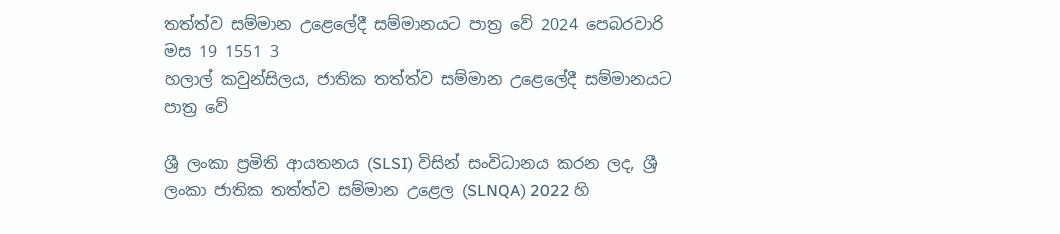තත්ත්ව සම්මාන උළෙලේදී සම්මානයට පාත්‍ර වේ 2024 පෙබරවාරි මස 19 1551 3
හලාල් කවුන්සිලය, ජාතික තත්ත්ව සම්මාන උළෙලේදී සම්මානයට පාත්‍ර වේ

ශ්‍රී ලංකා ප්‍රමිති ආයතනය (SLSI) විසින් සංවිධානය කරන ලද, ශ්‍රී ලංකා ජාතික තත්ත්ව සම්මාන උළෙල (SLNQA) 2022 හි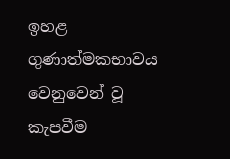ඉහළ ගුණාත්මකභාවය වෙනුවෙන් වූ කැපවීම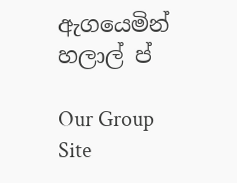ඇගයෙමින් හලාල් ප්

Our Group Site